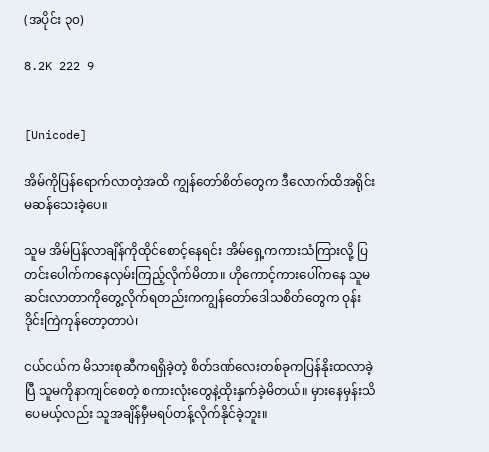(အပိုင်း ၃၀)

8.2K 222 9


[Unicode]

အိမ်ကိုပြန်ရောက်လာတဲ့အထိ ကျွန်တော်စိတ်တွေက ဒီလောက်ထိအရိုင်းမဆန်သေးခဲ့ပေ။

သူမ အိမ်ပြန်လာချိန်ကိုထိုင်စောင့်နေရင်း အိမ်ရှေ့ကကားသံကြားလို့ ပြတင်းပေါက်ကနေလှမ်းကြည့်လိုက်မိတာ။ ဟိုကောင့်ကားပေါ်က‌နေ သူမ ဆင်းလာတာကိုတွေ့လိုက်ရတည်းကကျွန်တော်ဒေါသစိတ်တွေက ‌ဝုန်းဒိုင်းကြဲကုန်တော့တာပဲ၊

ငယ်ငယ်က မိသားစုဆီကရရှိခဲ့တဲ့ စိတ်ဒဏ်လေးတစ်ခုကပြန်နိုးထလာခဲ့ပြီ သူမကိုနာကျင်စေတဲ့ စကားလုံးတွေနဲ့ထိုးနှက်ခဲ့မိတယ်။ မှားနေမှန်းသိပေမယ့်လည်း သူအချိန်မှီမရပ်တန့်လိုက်နိုင်ခဲ့ဘူး။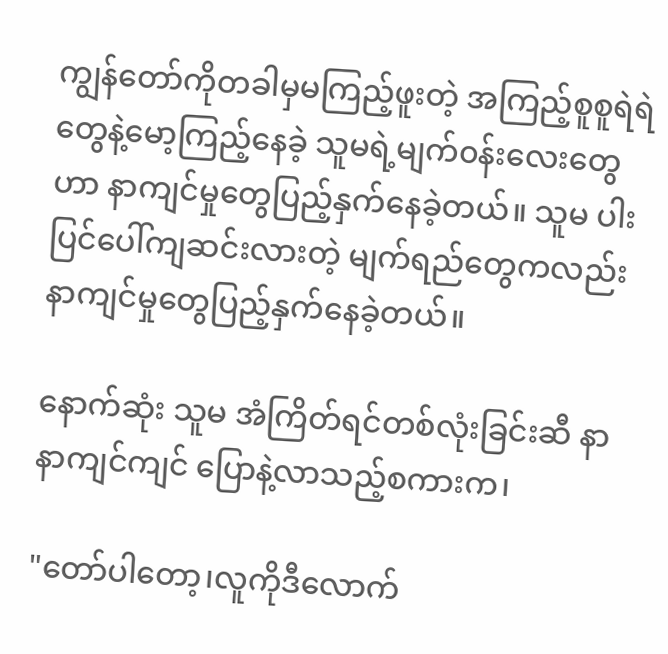ကျွန်တော်ကိုတခါမှမကြည့်ဖူးတဲ့ အကြည့်စူစူရဲရဲတွေနဲ့မော့ကြည့်နေခဲ့ သူမရဲ့မျက်၀န်းလေးတွေဟာ နာကျင်‌မှုတွေပြည့်နှက်နေခဲ့တယ်။ သူမ ပါးပြင်ပေါ်ကျဆင်းလားတဲ့ မျက်ရည်တွေကလည်း နာကျင်မှုတွေပြည့်နှက်နေခဲ့တယ်။

နောက်ဆုံး သူမ အံကြိတ်ရင်တစ်လုံးခြင်းဆီ နာနာကျင်ကျင် ပြောနဲ့လာသည့်စကားက၊

"တော်ပါတော့၊လူကိုဒီလောက်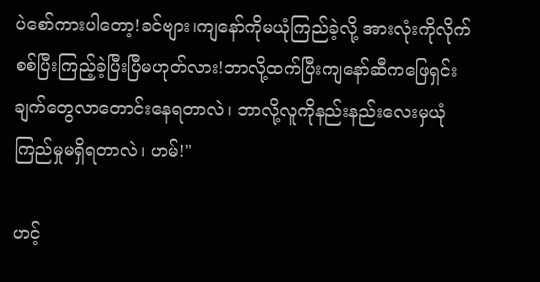ပဲစော်ကားပါတော့!ခင်ဗျား၊ကျနော်ကိုမယုံကြည်ခဲ့လို့ အားလုံးကိုလိုက်စစ်ပြီးကြည့်ခဲ့ပြီးပြီမဟုတ်လား!ဘာလို့ထက်ပြီးကျနော်ဆီကဖြေရှင်းချက်တွေလာ‌တောင်းနေရတာလဲ၊ ဘာလို့လူကိုနည်းနည်း‌လေးမှယုံကြည်မှု‌မရှိရတာလဲ၊ ဟမ်!"

ဟင့်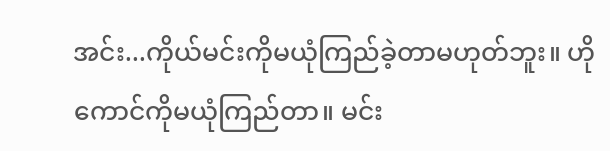အင်း...ကိုယ်မင်းကိုမယုံကြည်ခဲ့တာမဟုတ်ဘူး။ ဟိုကောင်ကိုမယုံကြည်တာ။ မင်း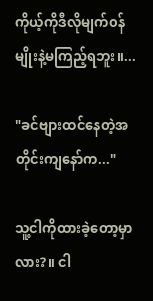ကိုယ့်ကိုဒီလိုမျက်၀န်မျိုးနဲ့မကြည့်ရဘူး။...

"ခင်ဗျားထင်နေတဲ့အတိုင်းကျနော်က..."

သူ့ငါကိုထားခဲ့‌တော့မှာလား?။ ငါ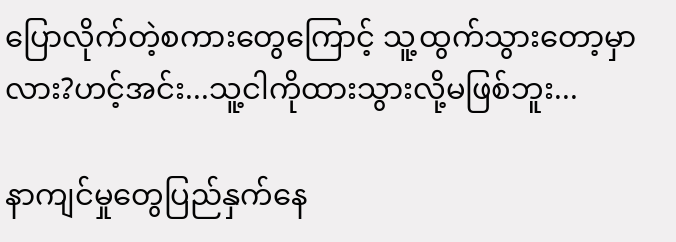ပြောလိုက်တဲ့စကားတွေကြောင့် သူ့ထွက်သွားတော့မှာလား?ဟင့်အင်း...သူ့ငါကိုထားသွားလို့မဖြစ်ဘူး...

နာကျင်မှုတွေပြည်နှက်နေ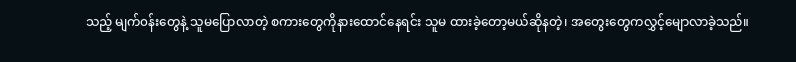သည့် မျက်၀န်းတွေနဲ့ သူမပြောလာတဲ့ စကားတွေကိုနား‌ထောင်နေရင်း သူမ ထားခဲ့တော့မယ်ဆိုနတဲ့၊ အတွေးတွေကလွှင့်မျောလာခဲ့သည်။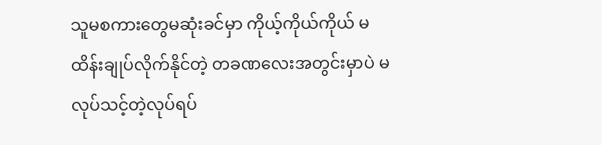သူမစကားတွေမဆုံးခင်မှာ ကိုယ့်ကိုယ်ကိုယ် မထိန်းချုပ်လိုက်နိုင်တဲ့ တခဏ‌လေးအတွင်းမှာပဲ မလုပ်သင့်တဲ့လုပ်ရပ်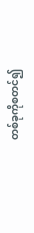တစ်ခုကိုစတင်၍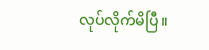လုပ်လိုက်မိပြီ။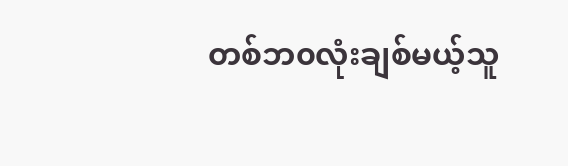တစ်ဘ၀လုံးချစ်မယ့်သူ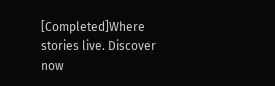[Completed]Where stories live. Discover now